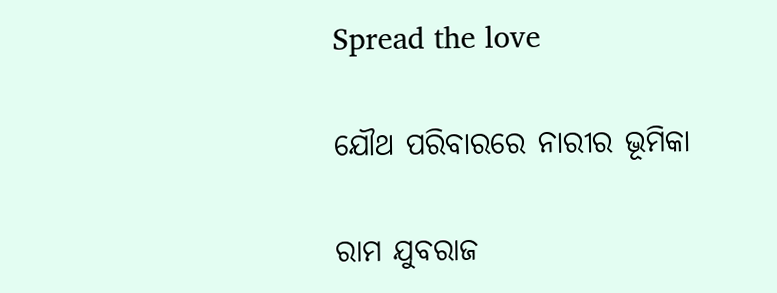Spread the love

ଯୌଥ ପରିବାରରେ ନାରୀର ଭୂମିକା

ରାମ ଯୁବରାଜ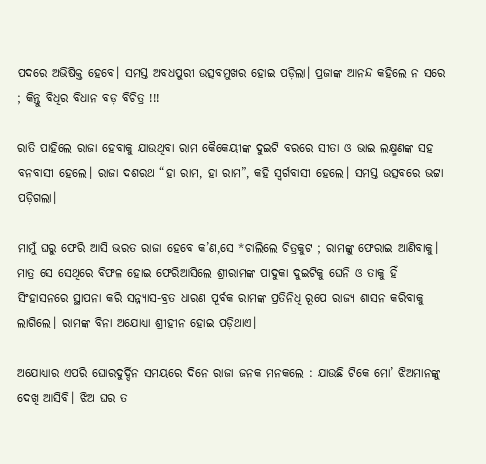ପଦରେ ଅଭିଷିକ୍ତ ହେବେ। ସମସ୍ତ ଅବଧପୁରୀ ଉତ୍ସବମୁଖର ହୋଇ ପଡ଼ିଲା। ପ୍ରଜାଙ୍କ ଆନନ୍ଦ କହିଲେ ନ ସରେ ; କିନ୍ତୁ ବିଧିର ବିଧାନ ବଡ଼ ବିଚିତ୍ର !!!

ରାତି ପାହିଲେ ରାଜା ହେବାକୁ ଯାଉଥିବା ରାମ କୈକେୟୀଙ୍କ ଦୁଇଟି ବରରେ ସୀତା ଓ ଭାଇ ଲକ୍ଷ୍ମଣଙ୍କ ସହ ବନବାସୀ ହେଲେ। ରାଜା ଦଶରଥ “ହା ରାମ, ହା ରାମ”, କହି ସ୍ବର୍ଗବାସୀ ହେଲେ। ସମସ୍ତ ଉତ୍ସବରେ ଭଟ୍ଟା ପଡ଼ିଗଲା।

ମାମୁଁ ଘରୁ ଫେରି ଆସି ଭରତ ରାଜା ହେବେ କ’ଣ,ସେ *ଚାଲିଲେ ଚିତ୍ରକୁଟ ; ରାମଙ୍କୁ ଫେରାଇ ଆଣିବାକୁ। ମାତ୍ର ସେ ସେଥିରେ ବିଫଳ ହୋଇ ଫେରିଆସିଲେ ଶ୍ରୀରାମଙ୍କ ପାଦୁକା ଦୁଇଟିକୁ ଘେନି ଓ ତାକୁ ହିଁ ସିଂହାସନରେ ସ୍ଥାପନା କରି ସନ୍ନ୍ୟାସ-ବ୍ରତ ଧାରଣ ପୂର୍ବକ ରାମଙ୍କ ପ୍ରତିନିଧି ରୂପେ ରାଜ୍ୟ ଶାସନ କରିବାକୁ ଲାଗିଲେ। ରାମଙ୍କ ବିନା ଅଯୋଧ୍ୟା ଶ୍ରୀହୀନ ହୋଇ ପଡ଼ିଥାଏ।

ଅଯୋଧ୍ୟାର ଏପରି ଘୋରଦୁର୍ଦ୍ଦିନ ସମୟରେ ଦିନେ ରାଜା ଜନକ ମନକଲେ : ଯାଉଛି ଟିକେ ମୋ’ ଝିଅମାନଙ୍କୁ ଦେଖି ଆସିବି। ଝିଅ ଘର ତ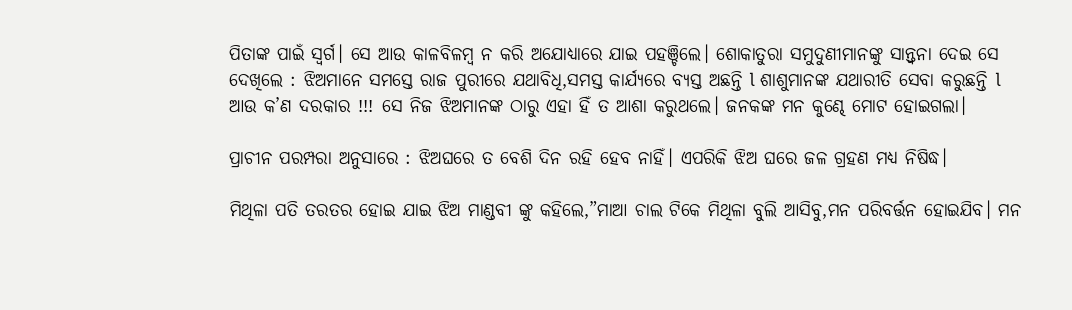ପିତାଙ୍କ ପାଇଁ ସ୍ବର୍ଗ। ସେ ଆଉ କାଳବିଳମ୍ୱ ନ କରି ଅଯୋଧ୍ୟାରେ ଯାଇ ପହଞ୍ଚିଲେ। ଶୋକାତୁରା ସମୁଦୁଣୀମାନଙ୍କୁ ସାନ୍ତ୍ଵନା ଦେଇ ସେ ଦେଖିଲେ : ଝିଅମାନେ ସମସ୍ତେ ରାଜ ପୁରୀରେ ଯଥାବିଧି,ସମସ୍ତ କାର୍ଯ୍ୟରେ ବ୍ୟସ୍ତ ଅଛନ୍ତି l ଶାଶୁମାନଙ୍କ ଯଥାରୀତି ସେବା କରୁଛନ୍ତି l ଆଉ କ’ଣ ଦରକାର !!! ସେ ନିଜ ଝିଅମାନଙ୍କ ଠାରୁ ଏହା ହିଁ ତ ଆଶା କରୁଥଲେ। ଜନକଙ୍କ ମନ କୁଣ୍ଢେ ମୋଟ ହୋଇଗଲା।

ପ୍ରାଚୀନ ପରମ୍ପରା ଅନୁସାରେ : ଝିଅଘରେ ତ ବେଶି ଦିନ ରହି ହେବ ନାହିଁ। ଏପରିକି ଝିଅ ଘରେ ଜଳ ଗ୍ରହଣ ମଧ୍ୟ ନିଷିଦ୍ଧ।

ମିଥିଳା ପତି ତରତର ହୋଇ ଯାଇ ଝିଅ ମାଣ୍ଡବୀ ଙ୍କୁ କହିଲେ,”ମାଆ ଚାଲ ଟିକେ ମିଥିଳା ବୁଲି ଆସିବୁ,ମନ ପରିବର୍ତ୍ତନ ହୋଇଯିବ। ମନ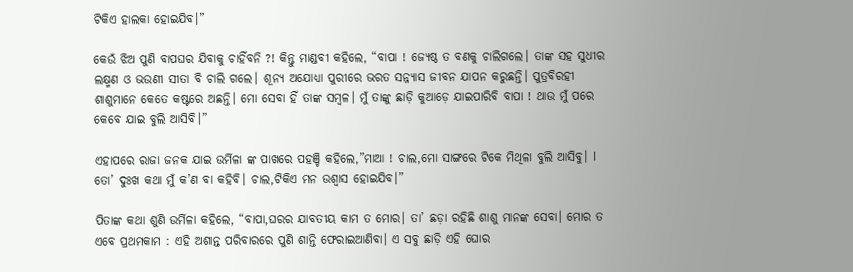ଟିକିଏ ହାଲକା ହୋଇଯିବ।”

କେଉଁ ଝିଅ ପୁଣି ବାପଘର ଯିବାକୁ ଚାହିଁବନି ?! କିନ୍ତୁ ମାଣ୍ଡବୀ କହିଲେ, “ବାପା ! ଜ୍ୟେଷ୍ଠ ତ ବଣକୁ ଚାଲିଗଲେ। ତାଙ୍କ ସହ ସୁଧୀର ଲକ୍ଷ୍ମଣ ଓ ଭଉଣୀ ସୀତା ବି ଚାଲି ଗଲେ। ଶୂନ୍ୟ ଅଯୋଧ୍ୟା ପୁରୀରେ ଭରତ ସନ୍ନ୍ୟାସ ଜୀବନ ଯାପନ କରୁଛନ୍ତି। ପୁତ୍ରବିରହୀ ଶାଶୁମାନେ କେତେ କଷ୍ଟରେ ଅଛନ୍ତି। ମୋ ସେବା ହିଁ ତାଙ୍କ ସମ୍ବଳ। ମୁଁ ତାଙ୍କୁ ଛାଡ଼ି କୁଆଡ଼େ ଯାଇପାରିବି ବାପା ! ଥାଉ ମୁଁ ପରେ କେବେ ଯାଇ ବୁଲି ଆସିବି।”

ଏହାପରେ ରାଜା ଜନକ ଯାଇ ଉର୍ମିଳା ଙ୍କ ପାଖରେ ପହଞ୍ଚି କହିଲେ,”ମାଆ ! ଚାଲ,ମୋ ସାଙ୍ଗରେ ଟିକେ ମିଥିଳା ବୁଲି ଆସିବୁ। l ତୋ’ ଦୁଃଖ କଥା ମୁଁ କ’ଣ ବା କହିବି। ଚାଲ,ଟିକିଏ ମନ ଉଶ୍ୱାସ ହୋଇଯିବ।”

ପିତାଙ୍କ କଥା ଶୁଣି ଉର୍ମିଳା କହିଲେ, “ବାପା,ଘରର ଯାବତୀୟ କାମ ତ ମୋର। ତା’ ଛଡ଼ା ରହିଛି ଶାଶୁ ମାନଙ୍କ ସେବା। ମୋର ତ ଏବେ ପ୍ରଥମକାମ : ଏହି ଅଶାନ୍ତ ପରିବାରରେ ପୁଣି ଶାନ୍ତି ଫେରାଇଆଣିବା। ଏ ସବୁ ଛାଡ଼ି ଏହି ଘୋର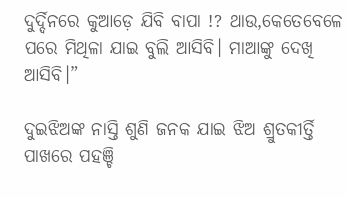ଦୁର୍ଦ୍ଦିନରେ କୁଆଡ଼େ ଯିବି ବାପା !? ଥାଉ,କେତେବେଳେ ପରେ ମିଥିଳା ଯାଇ ବୁଲି ଆସିବି। ମାଆଙ୍କୁ ଦେଖି ଆସିବି।”

ଦୁଇଝିଅଙ୍କ ନାସ୍ତି ଶୁଣି ଜନକ ଯାଇ ଝିଅ ଶ୍ରୁତକୀର୍ତ୍ତି ପାଖରେ ପହଞ୍ଚି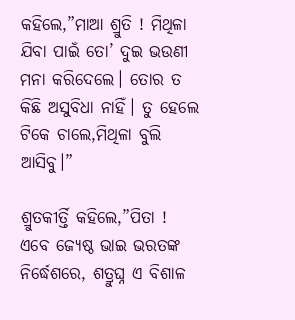କହିଲେ,”ମାଆ ଶ୍ରୁତି ! ମିଥିଳା ଯିବା ପାଇଁ ତୋ’ ଦୁଇ ଭଉଣୀ ମନା କରିଦେଲେ। ତୋର ତ କିଛି ଅସୁବିଧା ନାହିଁ। ତୁ ହେଲେ ଟିକେ ଚାଲେ,ମିଥିଳା ବୁଲି ଆସିବୁ।”

ଶ୍ରୁତକୀର୍ତ୍ତି କହିଲେ,”ପିତା ! ଏବେ ଜ୍ୟେଷ୍ଠ ଭାଇ ଭରତଙ୍କ ନିର୍ଦ୍ଧେଶରେ, ଶତ୍ରୁଘ୍ନ ଏ ବିଶାଳ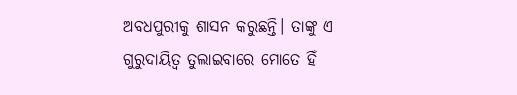ଅବଧପୁରୀକୁ ଶାସନ କରୁଛନ୍ତି। ତାଙ୍କୁ ଏ ଗୁରୁଦାୟିତ୍ୱ ତୁଲାଇବାରେ ମୋତେ ହିଁ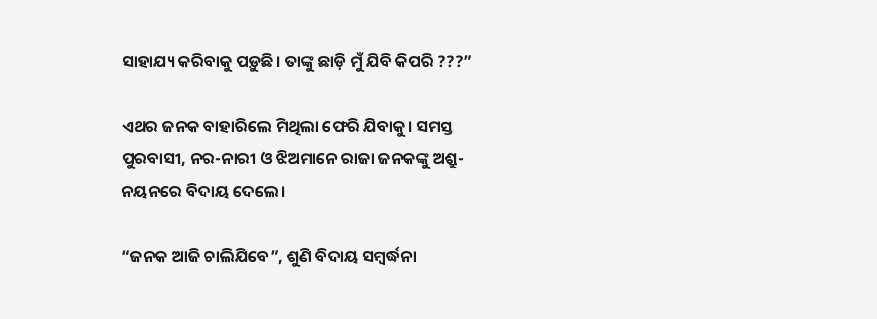ସାହାଯ୍ୟ କରିବାକୁ ପଡ଼ୁଛି। ତାଙ୍କୁ ଛାଡ଼ି ମୁଁ ଯିବି କିପରି ???”

ଏଥର ଜନକ ବାହାରିଲେ ମିଥିଲା ଫେରି ଯିବାକୁ। ସମସ୍ତ ପୁରବାସୀ, ନର-ନାରୀ ଓ ଝିଅମାନେ ରାଜା ଜନକଙ୍କୁ ଅଶ୍ରୁ-ନୟନରେ ବିଦାୟ ଦେଲେ।

“ଜନକ ଆଜି ଚାଲିଯିବେ”, ଶୁଣି ବିଦାୟ ସମ୍ବର୍ଦ୍ଧନା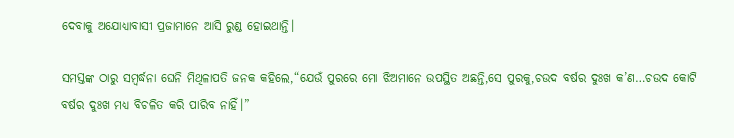ଦେବାକୁ ଅଯୋଧ୍ୟାବାସୀ ପ୍ରଜାମାନେ ଆସି ରୁଣ୍ଡ ହୋଇଥାନ୍ତି।

ସମସ୍ତଙ୍କ ଠାରୁ ସମ୍ବର୍ଦ୍ଧନା ଘେନି ମିଥିଳାପତି ଜନକ କହିଲେ,“ଯେଉଁ ପୁରରେ ମୋ ଝିଅମାନେ ଉପସ୍ଥିତ ଅଛନ୍ତି,ସେ ପୁରକୁ,ଚଉଦ ବର୍ଷର ଦୁଃଖ କ’ଣ…ଚଉଦ କୋଟି ବର୍ଷର ଦୁଃଖ ମଧ୍ୟ ବିଚଳିତ କରି ପାରିବ ନାହିଁ।”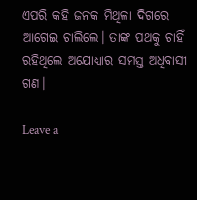ଏପରି କହି ଜନକ ମିଥିଳା ଦିଗରେ ଆଗେଇ ଚାଲିଲେ। ତାଙ୍କ ପଥକୁ ଚାହିଁ ରହିଥିଲେ ଅଯୋଧ୍ୟାର ସମସ୍ତ ଅଧିବାସୀ ଗଣ।

Leave a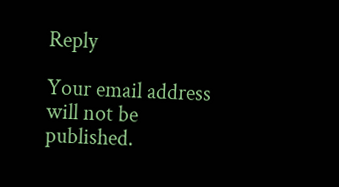Reply

Your email address will not be published.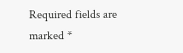Required fields are marked *